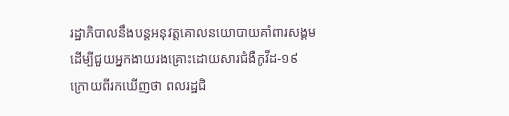រដ្ឋាភិបាលនឹងបន្តអនុវត្តគោលនយោបាយគាំពារសង្គម ដើម្បីជួយអ្នកងាយរងគ្រោះដោយសារជំងឺកូវីដ-១៩ ក្រោយពីរកឃើញថា ពលរដ្ឋជិ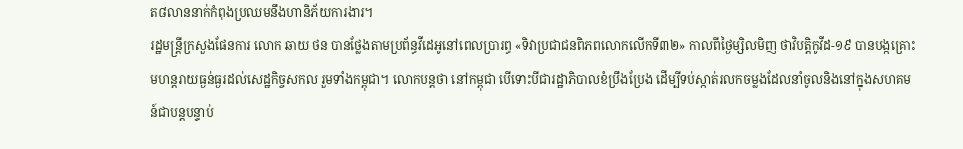ត៨លាននាក់កំពុងប្រឈមនឹងហានិភ័យការងារ។
រដ្ឋមន្ត្រីក្រសួងផែនការ លោក ឆាយ ថន បានថ្លែងតាមប្រព័ន្ធវីដេអូនៅពេលប្រារព្ធ «ទិវាប្រជាជនពិភពលោកលើកទី៣២» កាលពីថ្ងៃម្សិលមិញ ថាវិបត្តិកូវីដ-១៩ បានបង្កគ្រោះមហន្តរាយធ្ងន់ធ្ងរដល់សេដ្ឋកិច្ចសកល រួមទាំងកម្ពុជា។ លោកបន្តថា នៅកម្ពុជា បើទោះបីជារដ្ឋាភិបាលខំប្រឹងប្រែង ដើម្បីទប់ស្កាត់រលកចម្លងដែលនាំចូលនិងនៅក្នុងសហគមន៍ជាបន្តបន្ទាប់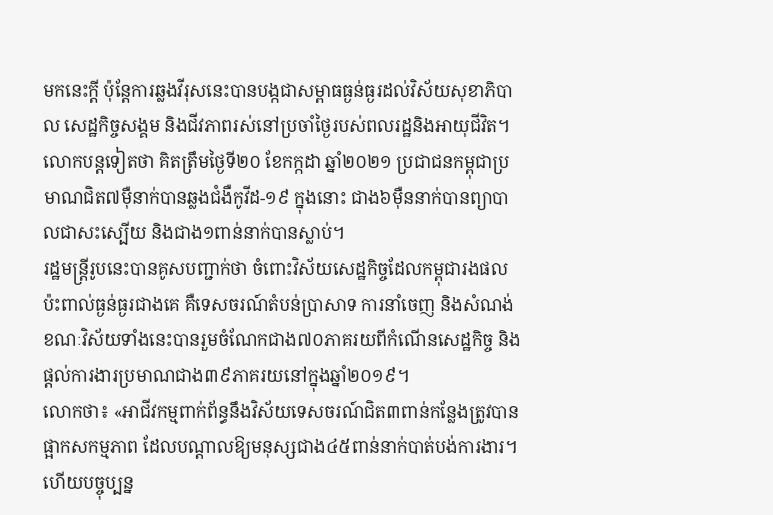មកនេះក្តី ប៉ុន្តែការឆ្លងវីរុសនេះបានបង្កជាសម្ពាធធ្ងន់ធ្ងរដល់វិស័យសុខាភិបាល សេដ្ឋកិច្ចសង្គម និងជីវភាពរស់នៅប្រចាំថ្ងៃរបស់ពលរដ្ឋនិងអាយុជីវិត។
លោកបន្តទៀតថា គិតត្រឹមថ្ងៃទី២០ ខែកក្កដា ឆ្នាំ២០២១ ប្រជាជនកម្ពុជាប្រមាណជិត៧ម៉ឺនាក់បានឆ្លងជំងឺកូវីដ-១៩ ក្នុងនោះ ជាង៦ម៉ឺននាក់បានព្យាបាលជាសះស្បើយ និងជាង១ពាន់នាក់បានស្លាប់។
រដ្ឋមន្ត្រីរូបនេះបានគូសបញ្ជាក់ថា ចំពោះវិស័យសេដ្ឋកិច្ចដែលកម្ពុជារងផលប៉ះពាល់ធ្ងន់ធ្ងរជាងគេ គឺទេសចរណ៍តំបន់ប្រាសាទ ការនាំចេញ និងសំណង់ ខណៈវិស័យទាំងនេះបានរួមចំណែកជាង៧០ភាគរយពីកំណើនសេដ្ឋកិច្ច និងផ្តល់ការងារប្រមាណជាង៣៩ភាគរយនៅក្នុងឆ្នាំ២០១៩។
លោកថា៖ «អាជីវកម្មពាក់ព័ន្ធនឹងវិស័យទេសចរណ៍ជិត៣ពាន់កន្លែងត្រូវបានផ្អាកសកម្មភាព ដែលបណ្តាលឱ្យមនុស្សជាង៤៥ពាន់នាក់បាត់បង់ការងារ។ ហើយបច្ចុប្បន្ន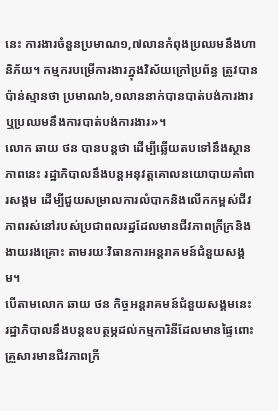នេះ ការងារចំនួនប្រមាណ១,៧លានកំពុងប្រឈមនឹងហានិភ័យ។ កម្មករបម្រើការងារក្នុងវិស័យក្រៅប្រព័ន្ធ ត្រូវបានប៉ាន់ស្មានថា ប្រមាណ៦,១លាននាក់បានបាត់បង់ការងារឬប្រឈមនឹងការបាត់បង់ការងារ»។
លោក ឆាយ ថន បានបន្តថា ដើម្បីឆ្លើយតបទៅនឹងស្ថានភាពនេះ រដ្ឋាភិបាលនឹងបន្តអនុវត្តគោលនយោបាយគាំពារសង្គម ដើម្បីជួយសម្រាលការលំបាកនិងលើកកម្ពស់ជីវភាពរស់នៅរបស់ប្រជាពលរដ្ឋដែលមានជីវភាពក្រីក្រនិងងាយរងគ្រោះ តាមរយៈវិធានការអន្តរាគមន៍ជំនួយសង្គម។
បើតាមលោក ឆាយ ថន កិច្ចអន្តរាគមន៍ជំនួយសង្គមនេះ រដ្ឋាភិបាលនឹងបន្តឧបត្ថម្ភដល់កម្មការិនីដែលមានផ្ទៃពោះ គ្រួសារមានជីវភាពក្រី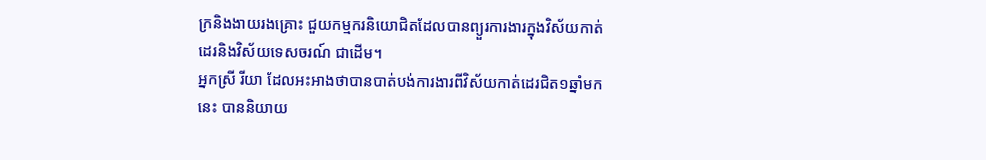ក្រនិងងាយរងគ្រោះ ជួយកម្មករនិយោជិតដែលបានព្យួរការងារក្នុងវិស័យកាត់ដេរនិងវិស័យទេសចរណ៍ ជាដើម។
អ្នកស្រី រីយា ដែលអះអាងថាបានបាត់បង់ការងារពីវិស័យកាត់ដេរជិត១ឆ្នាំមកនេះ បាននិយាយ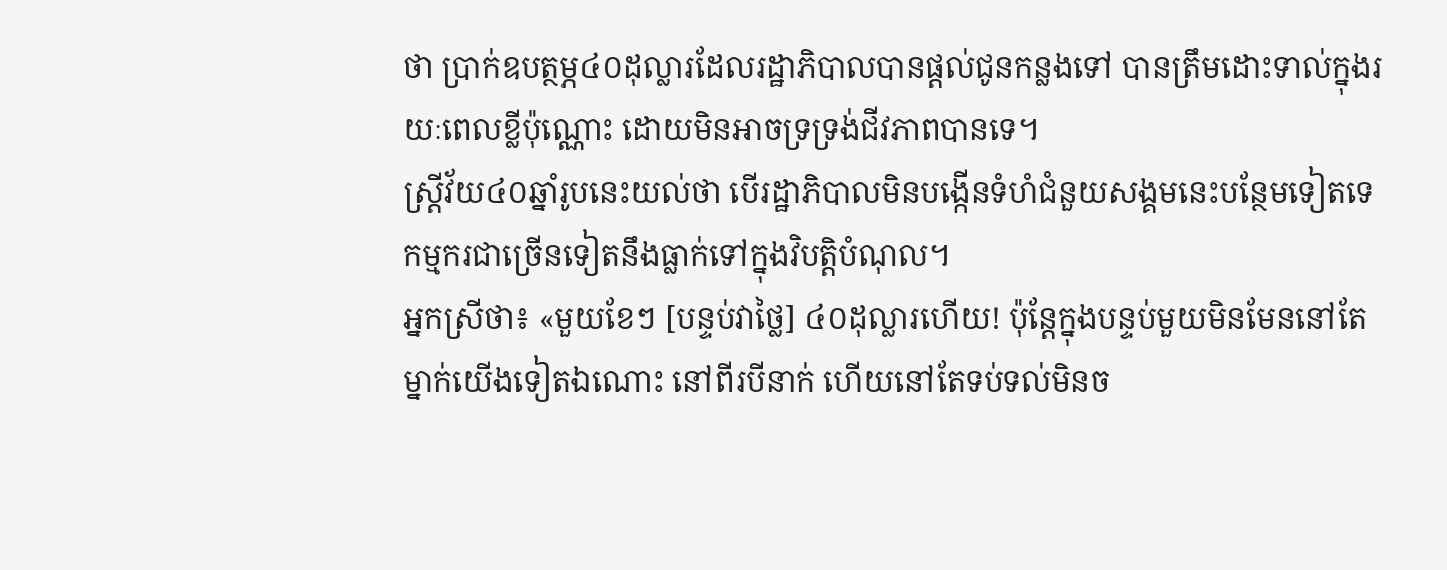ថា ប្រាក់ឧបត្ថម្ភ៤០ដុល្លារដែលរដ្ឋាភិបាលបានផ្តល់ជូនកន្លងទៅ បានត្រឹមដោះទាល់ក្នុងរយៈពេលខ្លីប៉ុណ្ណោះ ដោយមិនអាចទ្រទ្រង់ជីវភាពបានទេ។
ស្ត្រីវ័យ៤០ឆ្នាំរូបនេះយល់ថា បើរដ្ឋាភិបាលមិនបង្កើនទំហំជំនួយសង្គមនេះបន្ថែមទៀតទេ កម្មករជាច្រើនទៀតនឹងធ្លាក់ទៅក្នុងវិបត្តិបំណុល។
អ្នកស្រីថា៖ «មួយខែៗ [បន្ទប់វាថ្លៃ] ៤០ដុល្លារហើយ! ប៉ុន្តែក្នុងបន្ទប់មួយមិនមែននៅតែម្នាក់យើងទៀតឯណោះ នៅពីរបីនាក់ ហើយនៅតែទប់ទល់មិនច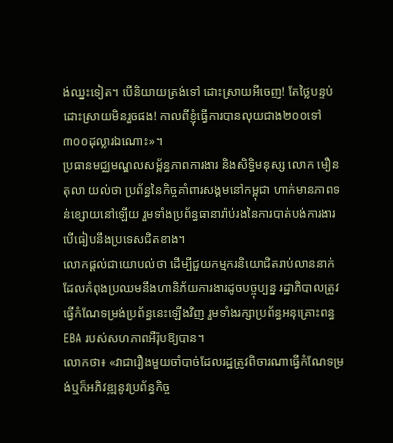ង់ឈ្នះទៀត។ បើនិយាយត្រង់ទៅ ដោះស្រាយអីចេញ! តែថ្លៃបន្ទប់ដោះស្រាយមិនរួចផង! កាលពីខ្ញុំធ្វើការបានលុយជាង២០០ទៅ៣០០ដុល្លារឯណោះ»។
ប្រធានមជ្ឈមណ្ឌលសម្ព័ន្ធភាពការងារ និងសិទ្ធិមនុស្ស លោក មឿន តុលា យល់ថា ប្រព័ន្ធនៃកិច្ចគាំពារសង្គមនៅកម្ពុជា ហាក់មានភាពទន់ខ្សោយនៅឡើយ រួមទាំងប្រព័ន្ធធានារ៉ាប់រងនៃការបាត់បង់ការងារ បើធៀបនឹងប្រទេសជិតខាង។
លោកផ្តល់ជាយោបល់ថា ដើម្បីជួយកម្មករនិយោជិតរាប់លាននាក់ដែលកំពុងប្រឈមនឹងហានិភ័យការងារដូចបច្ចុប្បន្ន រដ្ឋាភិបាលត្រូវធ្វើកំណែទម្រង់ប្រព័ន្ធនេះឡើងវិញ រួមទាំងរក្សាប្រព័ន្ធអនុគ្រោះពន្ធ EBA របស់សហភាពអឺរ៉ុបឱ្យបាន។
លោកថា៖ «វាជារឿងមួយចាំបាច់ដែលរដ្ឋត្រូវពិចារណាធ្វើកំណែទម្រង់ឬក៏អភិវឌ្ឍនូវប្រព័ន្ធកិច្ច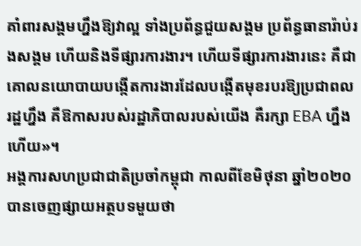គាំពារសង្គមហ្នឹងឱ្យវាល្អ ទាំងប្រព័ន្ធជួយសង្គម ប្រព័ន្ធធានារ៉ាប់រងសង្គម ហើយនិងទីផ្សារការងារ។ ហើយទីផ្សារការងារនេះ គឺជាគោលនយោបាយបង្កើតការងារដែលបង្កើតមុខរបរឱ្យប្រជាពលរដ្ឋហ្នឹង គឺឱកាសរបស់រដ្ឋាភិបាលរបស់យើង គឺរក្សា EBA ហ្នឹងហើយ»។
អង្គការសហប្រជាជាតិប្រចាំកម្ពុជា កាលពីខែមិថុនា ឆ្នាំ២០២០ បានចេញផ្សាយអត្ថបទមួយថា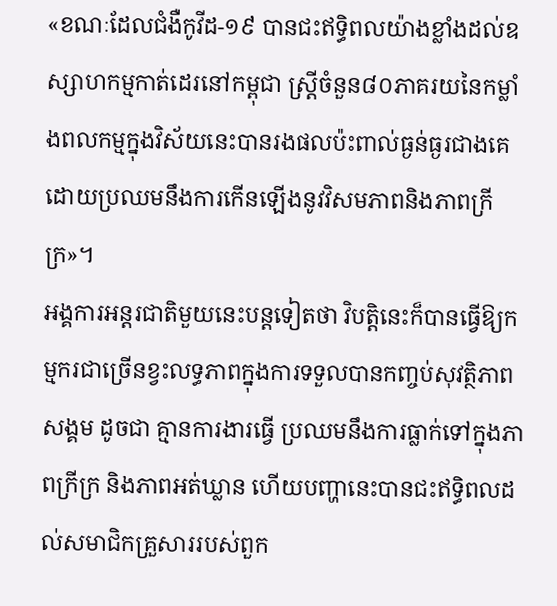«ខណៈដែលជំងឺកូវីដ-១៩ បានជះឥទ្ធិពលយ៉ាងខ្លាំងដល់ឧស្សាហកម្មកាត់ដេរនៅកម្ពុជា ស្ត្រីចំនួន៨០ភាគរយនៃកម្លាំងពលកម្មក្នុងវិស័យនេះបានរងផលប៉ះពាល់ធ្ងន់ធ្ងរជាងគេ ដោយប្រឈមនឹងការកើនឡើងនូវវិសមភាពនិងភាពក្រីក្រ»។
អង្គការអន្តរជាតិមួយនេះបន្តទៀតថា វិបត្តិនេះក៏បានធ្វើឱ្យកម្មករជាច្រើនខ្វះលទ្ធភាពក្នុងការទទួលបានកញ្ចប់សុវត្ថិភាពសង្គម ដូចជា គ្មានការងារធ្វើ ប្រឈមនឹងការធ្លាក់ទៅក្នុងភាពក្រីក្រ និងភាពអត់ឃ្លាន ហើយបញ្ហានេះបានជះឥទ្ធិពលដល់សមាជិកគ្រួសាររបស់ពួក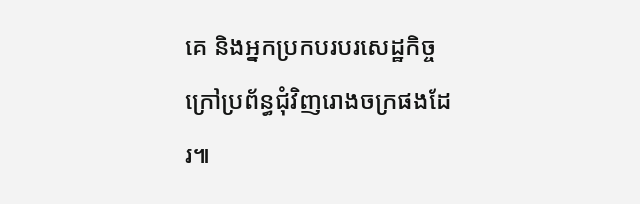គេ និងអ្នកប្រកបរបរសេដ្ឋកិច្ចក្រៅប្រព័ន្ធជុំវិញរោងចក្រផងដែរ៕